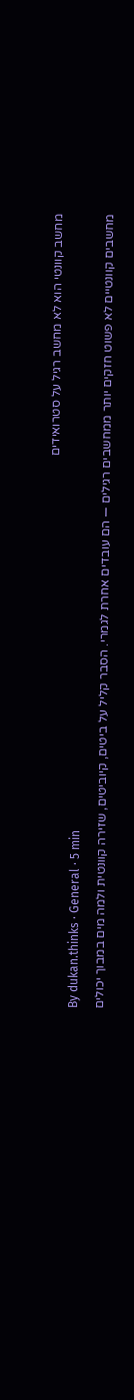מחשב קוונטי הוא לא מחשב רגיל על סטרואידים
By dukan.thinks · General · 5 min
מחשבים קוונטיים לא פשוט חזקים יותר ממחשבים רגילים — הם עובדים אחרת לגמרי. הסבר קליל על ביטים, קיוביטים, שזירה קוונטית ולמה מים במבוך יכולים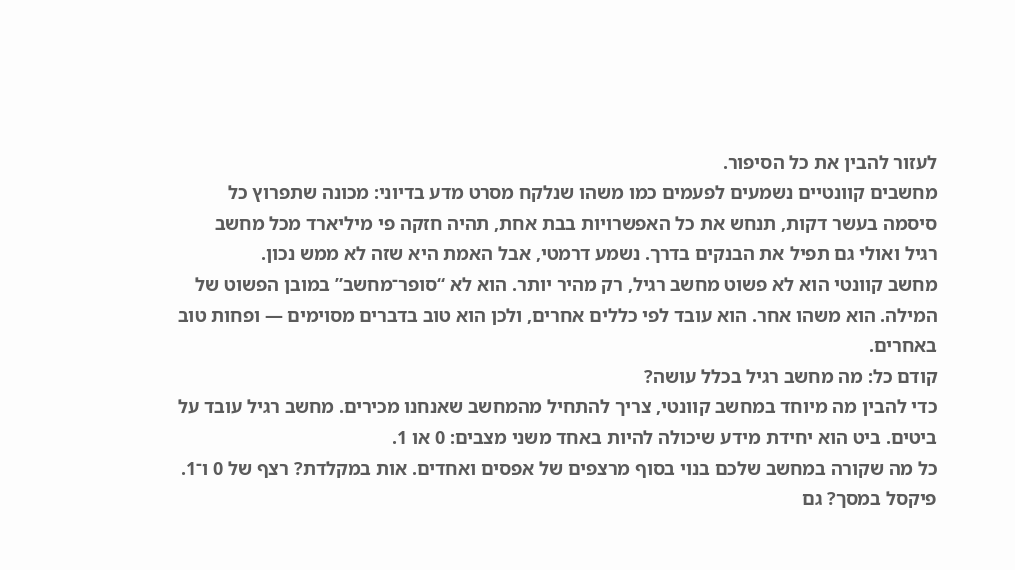לעזור להבין את כל הסיפור.
מחשבים קוונטיים נשמעים לפעמים כמו משהו שנלקח מסרט מדע בדיוני: מכונה שתפרוץ כל סיסמה בעשר דקות, תנחש את כל האפשרויות בבת אחת, תהיה חזקה פי מיליארד מכל מחשב רגיל ואולי גם תפיל את הבנקים בדרך. נשמע דרמטי, אבל האמת היא שזה לא ממש נכון.
מחשב קוונטי הוא לא פשוט מחשב רגיל, רק מהיר יותר. הוא לא “סופר־מחשב” במובן הפשוט של המילה. הוא משהו אחר. הוא עובד לפי כללים אחרים, ולכן הוא טוב בדברים מסוימים — ופחות טוב באחרים.
קודם כל: מה מחשב רגיל בכלל עושה?
כדי להבין מה מיוחד במחשב קוונטי, צריך להתחיל מהמחשב שאנחנו מכירים. מחשב רגיל עובד על ביטים. ביט הוא יחידת מידע שיכולה להיות באחד משני מצבים: 0 או 1.
כל מה שקורה במחשב שלכם בנוי בסוף מרצפים של אפסים ואחדים. אות במקלדת? רצף של 0 ו־1. פיקסל במסך? גם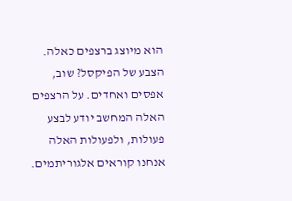הוא מיוצג ברצפים כאלה. הצבע של הפיקסל? שוב, אפסים ואחדים. על הרצפים האלה המחשב יודע לבצע פעולות, ולפעולות האלה אנחנו קוראים אלגוריתמים.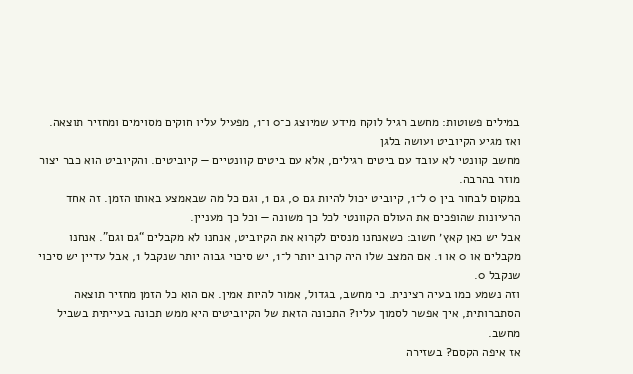במילים פשוטות: מחשב רגיל לוקח מידע שמיוצג כ־0 ו־1, מפעיל עליו חוקים מסוימים ומחזיר תוצאה.
ואז מגיע הקיוביט ועושה בלגן
מחשב קוונטי לא עובד עם ביטים רגילים, אלא עם ביטים קוונטיים — קיוביטים. והקיוביט הוא כבר יצור מוזר בהרבה.
במקום לבחור בין 0 ל־1, קיוביט יכול להיות גם 0, גם 1, וגם כל מה שבאמצע באותו הזמן. זה אחד הרעיונות שהופכים את העולם הקוונטי לכל כך משונה — וכל כך מעניין.
אבל יש כאן קאץ׳ חשוב: כשאנחנו מנסים לקרוא את הקיוביט, אנחנו לא מקבלים “גם וגם”. אנחנו מקבלים או 0 או 1. אם המצב שלו היה קרוב יותר ל־1, יש סיכוי גבוה יותר שנקבל 1, אבל עדיין יש סיכוי שנקבל 0.
וזה נשמע כמו בעיה רצינית. כי מחשב, בגדול, אמור להיות אמין. אם הוא כל הזמן מחזיר תוצאה הסתברותית, איך אפשר לסמוך עליו? התכונה הזאת של הקיוביטים היא ממש תכונה בעייתית בשביל מחשב.
אז איפה הקסם? בשזירה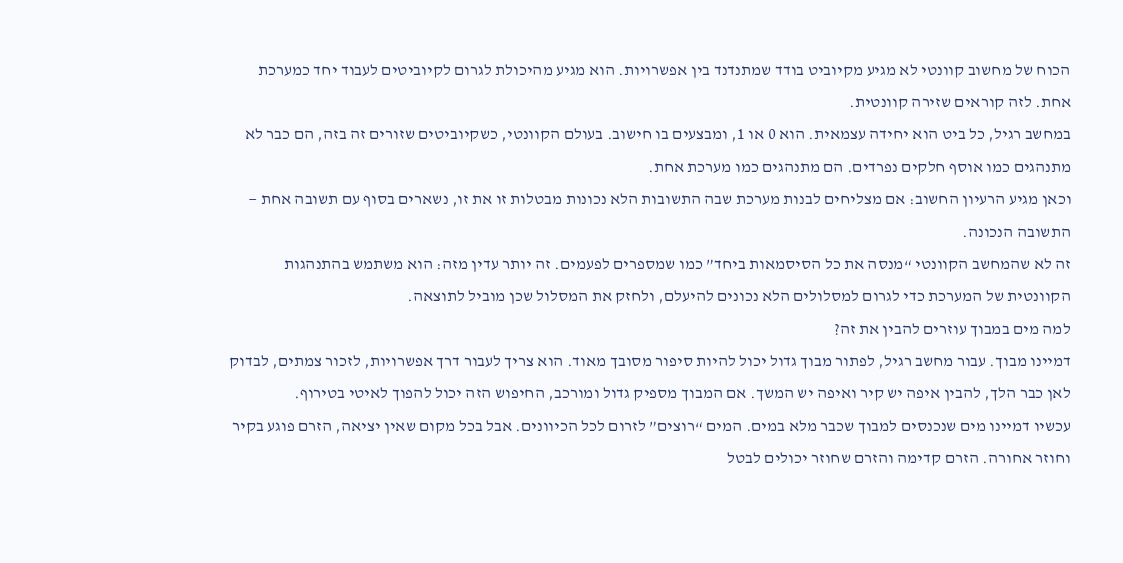הכוח של מחשוב קוונטי לא מגיע מקיוביט בודד שמתנדנד בין אפשרויות. הוא מגיע מהיכולת לגרום לקיוביטים לעבוד יחד כמערכת אחת. לזה קוראים שזירה קוונטית.
במחשב רגיל, כל ביט הוא יחידה עצמאית. הוא 0 או 1, ומבצעים בו חישוב. בעולם הקוונטי, כשקיוביטים שזורים זה בזה, הם כבר לא מתנהגים כמו אוסף חלקים נפרדים. הם מתנהגים כמו מערכת אחת.
וכאן מגיע הרעיון החשוב: אם מצליחים לבנות מערכת שבה התשובות הלא נכונות מבטלות זו את זו, נשארים בסוף עם תשובה אחת — התשובה הנכונה.
זה לא שהמחשב הקוונטי “מנסה את כל הסיסמאות ביחד” כמו שמספרים לפעמים. זה יותר עדין מזה: הוא משתמש בהתנהגות הקוונטית של המערכת כדי לגרום למסלולים הלא נכונים להיעלם, ולחזק את המסלול שכן מוביל לתוצאה.
למה מים במבוך עוזרים להבין את זה?
דמיינו מבוך. עבור מחשב רגיל, לפתור מבוך גדול יכול להיות סיפור מסובך מאוד. הוא צריך לעבור דרך אפשרויות, לזכור צמתים, לבדוק לאן כבר הלך, להבין איפה יש קיר ואיפה יש המשך. אם המבוך מספיק גדול ומורכב, החיפוש הזה יכול להפוך לאיטי בטירוף.
עכשיו דמיינו מים שנכנסים למבוך שכבר מלא במים. המים “רוצים” לזרום לכל הכיוונים. אבל בכל מקום שאין יציאה, הזרם פוגע בקיר וחוזר אחורה. הזרם קדימה והזרם שחוזר יכולים לבטל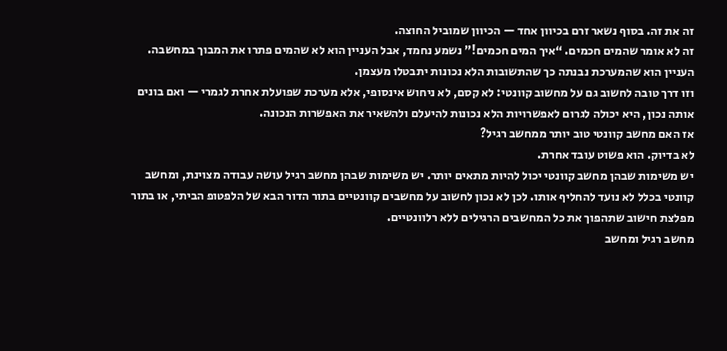זה את זה. בסוף נשאר זרם בכיוון אחד — הכיוון שמוביל החוצה.
זה לא אומר שהמים חכמים. “איך המים חכמים!” נשמע נחמד, אבל העניין הוא לא שהמים פתרו את המבוך במחשבה. העניין הוא שהמערכת נבנתה כך שהתשובות הלא נכונות יתבטלו מעצמן.
וזו דרך טובה לחשוב גם על מחשוב קוונטי: לא קסם, לא ניחוש אינסופי, אלא מערכת שפועלת אחרת לגמרי — ואם בונים אותה נכון, היא יכולה לגרום לאפשרויות הלא נכונות להיעלם ולהשאיר את האפשרות הנכונה.
אז האם מחשב קוונטי טוב יותר ממחשב רגיל?
לא בדיוק. הוא פשוט עובד אחרת.
יש משימות שבהן מחשב קוונטי יכול להיות מתאים יותר. יש משימות שבהן מחשב רגיל עושה עבודה מצוינת, ומחשב קוונטי בכלל לא נועד להחליף אותו. לכן לא נכון לחשוב על מחשבים קוונטיים בתור הדור הבא של הלפטופ הביתי, או בתור מפלצת חישוב שתהפוך את כל המחשבים הרגילים ללא רלוונטיים.
מחשב רגיל ומחשב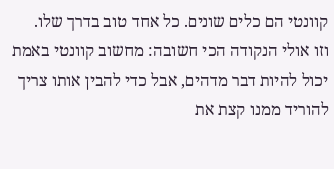קוונטי הם כלים שונים. כל אחד טוב בדרך שלו.
וזו אולי הנקודה הכי חשובה: מחשוב קוונטי באמת יכול להיות דבר מדהים, אבל כדי להבין אותו צריך להוריד ממנו קצת את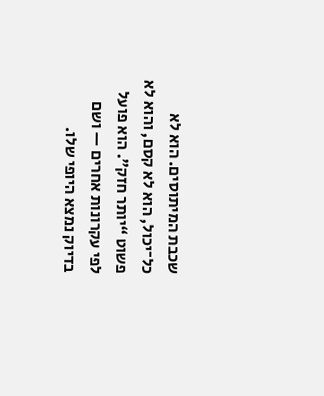שכבת המיתוסים. הוא לא כל־יכול, הוא לא קסם, והוא לא פשוט “יותר חזק”. הוא פועל לפי עקרונות אחרים — ושם בדיוק נמצא היופי שלו.